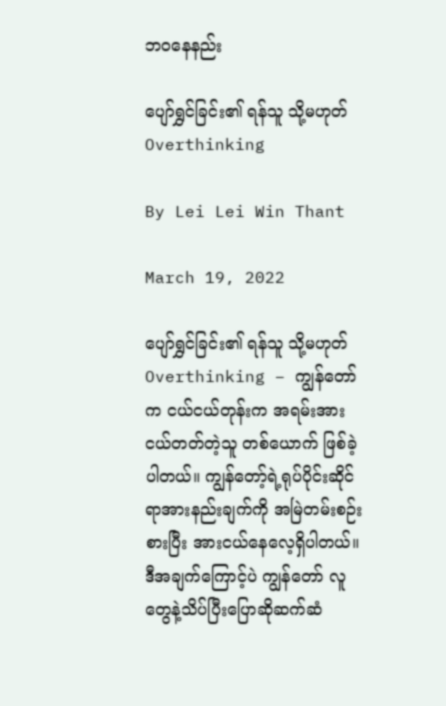ဘဝနေနည်း

ပျော်ရွှင်ခြင်း၏ ရန်သူ သို့မဟုတ် Overthinking

By Lei Lei Win Thant

March 19, 2022

ပျော်ရွှင်ခြင်း၏ ရန်သူ သို့မဟုတ် Overthinking – ကျွန်တော်က ငယ်ငယ်တုန်းက အရမ်းအားငယ်တတ်တဲ့သူ တစ်ယောက် ဖြစ်ခဲ့ပါတယ်။ ကျွန်တော့်ရဲ့ရုပ်ပိုင်းဆိုင်ရာအားနည်းချက်ကို အမြဲတမ်းစဉ်းစားပြီး အားငယ်နေလေ့ရှိပါတယ်။ ဒီအချက်ကြောင့်ပဲ ကျွန်တော် လူတွေနဲ့သိပ်ပြီးပြောဆိုဆက်ဆံ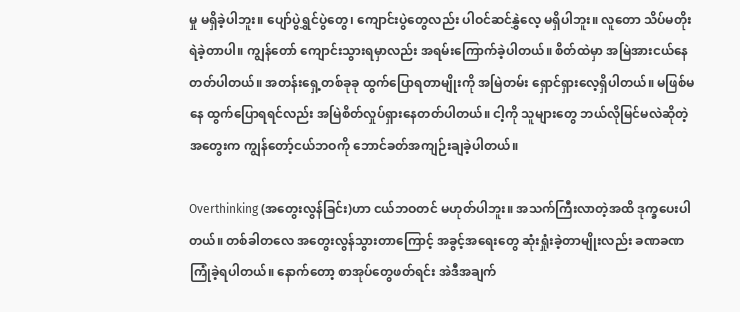မှု မရှိခဲ့ပါဘူး။ ပျော်ပွဲရွှင်ပွဲတွေ၊ ကျောင်းပွဲတွေလည်း ပါဝင်ဆင်နွှဲလေ့ မရှိပါဘူး။ လူတော သိပ်မတိုးရဲခဲ့တာပါ။ ကျွန်တော် ကျောင်းသွားရမှာလည်း အရမ်းကြောက်ခဲ့ပါတယ်။ စိတ်ထဲမှာ အမြဲအားငယ်နေတတ်ပါတယ်။ အတန်းရှေ့တစ်ခုခု ထွက်ပြောရတာမျိုးကို အမြဲတမ်း ရှောင်ရှားလေ့ရှိပါတယ်။ မဖြစ်မနေ ထွက်ပြောရရင်လည်း အမြဲစိတ်လှုပ်ရှားနေတတ်ပါတယ်။ ငါ့ကို သူများတွေ ဘယ်လိုမြင်မလဲဆိုတဲ့အတွေးက ကျွန်တော့်ငယ်ဘဝကို ဘောင်ခတ်အကျဉ်းချခဲ့ပါတယ်။

Overthinking (အတွေးလွန်ခြင်း)ဟာ ငယ်ဘဝတင် မဟုတ်ပါဘူး။ အသက်ကြီးလာတဲ့အထိ ဒုက္ခပေးပါတယ်။ တစ်ခါတလေ အတွေးလွန်သွားတာကြောင့် အခွင့်အရေးတွေ ဆုံးရှုံးခဲ့တာမျိုးလည်း ခဏခဏ ကြုံခဲ့ရပါတယ်။ နောက်တော့ စာအုပ်တွေဖတ်ရင်း အဲဒီအချက်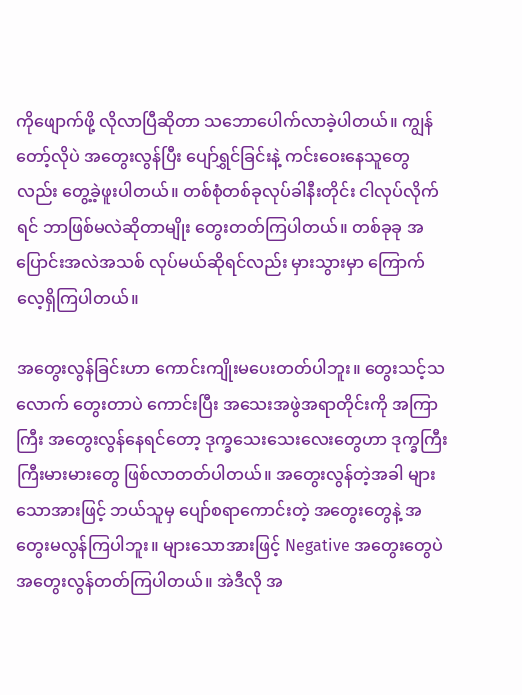ကိုဖျောက်ဖို့ လိုလာပြီဆိုတာ သဘောပေါက်လာခဲ့ပါတယ်။ ကျွန်တော့်လိုပဲ အတွေးလွန်ပြီး ပျော်ရွှင်ခြင်းနဲ့ ကင်းဝေးနေသူတွေလည်း တွေ့ခဲ့ဖူးပါတယ်။ တစ်စုံတစ်ခုလုပ်ခါနီးတိုင်း ငါလုပ်လိုက်ရင် ဘာဖြစ်မလဲဆိုတာမျိုး တွေးတတ်ကြပါတယ်။ တစ်ခုခု အပြောင်းအလဲအသစ် လုပ်မယ်ဆိုရင်လည်း မှားသွားမှာ ကြောက်လေ့ရှိကြပါတယ်။

အတွေးလွန်ခြင်းဟာ ကောင်းကျိုးမပေးတတ်ပါဘူး။ တွေးသင့်သလောက် တွေးတာပဲ ကောင်းပြီး အသေးအဖွဲအရာတိုင်းကို အကြာကြီး အတွေးလွန်နေရင်တော့ ဒုက္ခသေးသေးလေးတွေဟာ ဒုက္ခကြီးကြီးမားမားတွေ ဖြစ်လာတတ်ပါတယ်။ အတွေးလွန်တဲ့အခါ များသောအားဖြင့် ဘယ်သူမှ ပျော်စရာကောင်းတဲ့ အတွေးတွေနဲ့ အတွေးမလွန်ကြပါဘူး။ များသောအားဖြင့် Negative အတွေးတွေပဲ အတွေးလွန်တတ်ကြပါတယ်။ အဲဒီလို အ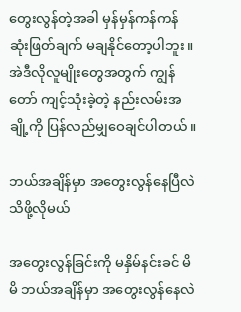တွေးလွန်တဲ့အခါ မှန်မှန်ကန်ကန် ဆုံးဖြတ်ချက် မချနိုင်တော့ပါဘူး။ အဲဒီလိုလူမျိုးတွေအတွက် ကျွန်တော် ကျင့်သုံးခဲ့တဲ့ နည်းလမ်းအချို့ကို ပြန်လည်မျှဝေချင်ပါတယ်။

ဘယ်အချိန်မှာ အတွေးလွန်နေပြီလဲ သိဖို့လိုမယ်

အတွေးလွန်ခြင်းကို မနှိမ်နင်းခင် မိမိ ဘယ်အချိန်မှာ အတွေးလွန်နေလဲ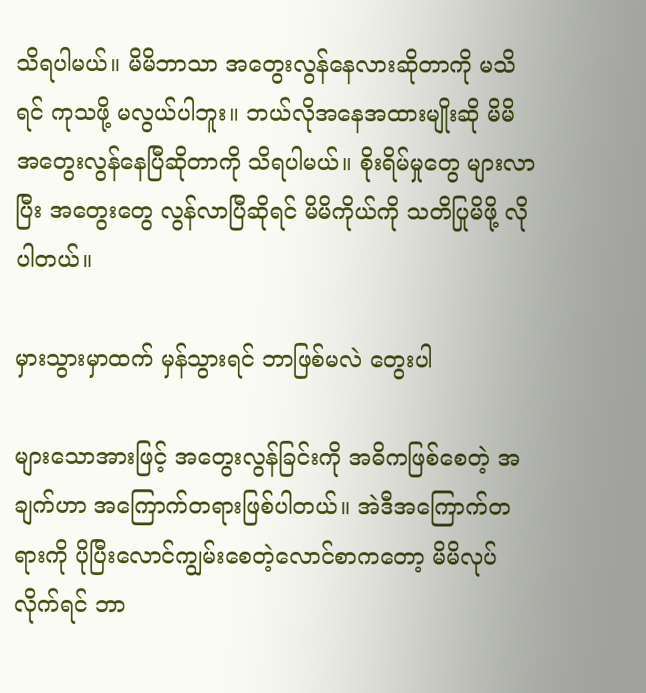သိရပါမယ်။ မိမိဘာသာ အတွေးလွန်နေလားဆိုတာကို မသိရင် ကုသဖို့ မလွယ်ပါဘူး။ ဘယ်လိုအနေအထားမျိုးဆို မိမိ အတွေးလွန်နေပြီဆိုတာကို သိရပါမယ်။ စိုးရိမ်မှုတွေ များလာပြီး အတွေးတွေ လွန်လာပြီဆိုရင် မိမိကိုယ်ကို သတိပြုမိဖို့ လိုပါတယ်။

မှားသွားမှာထက် မှန်သွားရင် ဘာဖြစ်မလဲ တွေးပါ

များသောအားဖြင့် အတွေးလွန်ခြင်းကို အဓိကဖြစ်စေတဲ့ အချက်ဟာ အကြောက်တရားဖြစ်ပါတယ်။ အဲဒီအကြောက်တရားကို ပိုပြီးလောင်ကျွမ်းစေတဲ့လောင်စာကတော့ မိမိလုပ်လိုက်ရင် ဘာ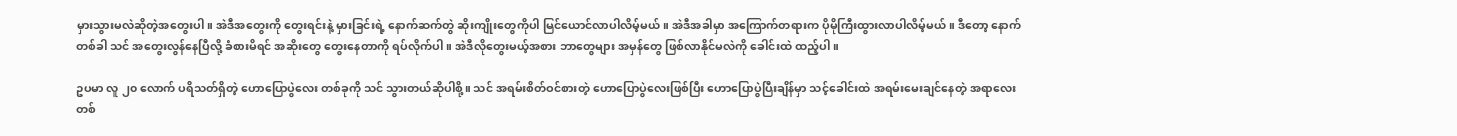မှားသွားမလဲဆိုတဲ့အတွေးပါ။ အဲဒီအတွေးကို တွေးရင်းနဲ့ မှားခြင်းရဲ့ နောက်ဆက်တွဲ ဆိုးကျိုးတွေကိုပါ မြင်ယောင်လာပါလိမ့်မယ်။ အဲဒီအခါမှာ အကြောက်တရားက ပိုမိုကြီးထွားလာပါလိမ့်မယ်။ ဒီတော့ နောက်တစ်ခါ သင် အတွေးလွန်နေပြီလို့ ခံစားမိရင် အဆိုးတွေ တွေးနေတာကို ရပ်လိုက်ပါ။ အဲဒီလိုတွေးမယ့်အစား ဘာတွေများ အမှန်တွေ ဖြစ်လာနိုင်မလဲကို ခေါင်းထဲ ထည့်ပါ။

ဥပမာ လူ ၂၀ လောက် ပရိသတ်ရှိတဲ့ ဟောပြောပွဲလေး တစ်ခုကို သင် သွားတယ်ဆိုပါစို့။ သင် အရမ်းစိတ်ဝင်စားတဲ့ ဟောပြောပွဲလေးဖြစ်ပြီး ဟောပြောပွဲပြီးချိန်မှာ သင့်ခေါင်းထဲ အရမ်းမေးချင်နေတဲ့ အရာလေးတစ်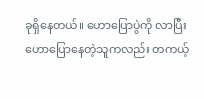ခုရှိနေတယ်။ ဟောပြောပွဲကို လာပြီး ဟောပြောနေတဲ့သူကလည်း တကယ့်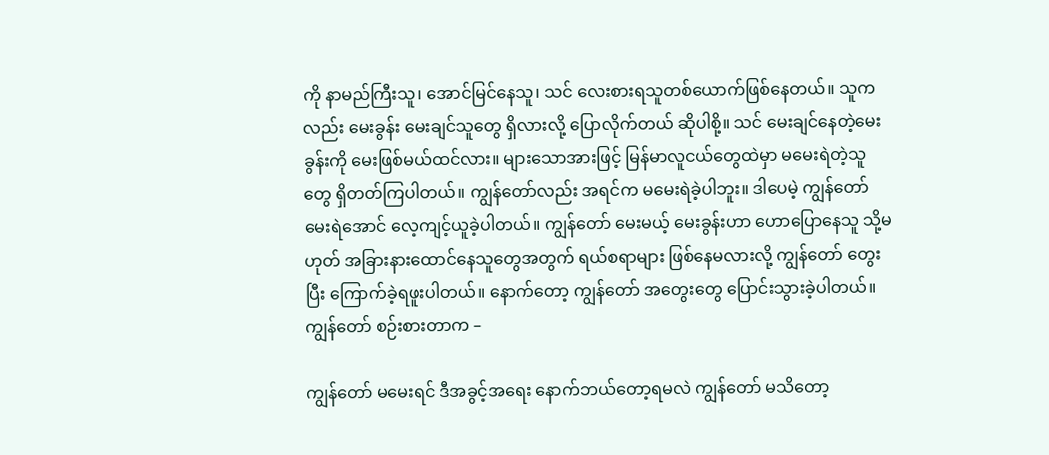ကို နာမည်ကြီးသူ၊ အောင်မြင်နေသူ၊ သင် လေးစားရသူတစ်ယောက်ဖြစ်နေတယ်။ သူကလည်း မေးခွန်း မေးချင်သူတွေ ရှိလားလို့ ပြောလိုက်တယ် ဆိုပါစို့။ သင် မေးချင်နေတဲ့မေးခွန်းကို မေးဖြစ်မယ်ထင်လား။ များသောအားဖြင့် မြန်မာလူငယ်တွေထဲမှာ မမေးရဲတဲ့သူတွေ ရှိတတ်ကြပါတယ်။ ကျွန်တော်လည်း အရင်က မမေးရဲခဲ့ပါဘူး။ ဒါပေမဲ့ ကျွန်တော် မေးရဲအောင် လေ့ကျင့်ယူခဲ့ပါတယ်။ ကျွန်တော် မေးမယ့် မေးခွန်းဟာ ဟောပြောနေသူ သို့မဟုတ် အခြားနားထောင်နေသူတွေအတွက် ရယ်စရာများ ဖြစ်နေမလားလို့ ကျွန်တော် တွေးပြီး ကြောက်ခဲ့ရဖူးပါတယ်။ နောက်တော့ ကျွန်တော် အတွေးတွေ ပြောင်းသွားခဲ့ပါတယ်။ ကျွန်တော် စဉ်းစားတာက –

ကျွန်တော် မမေးရင် ဒီအခွင့်အရေး နောက်ဘယ်တော့ရမလဲ ကျွန်တော် မသိတော့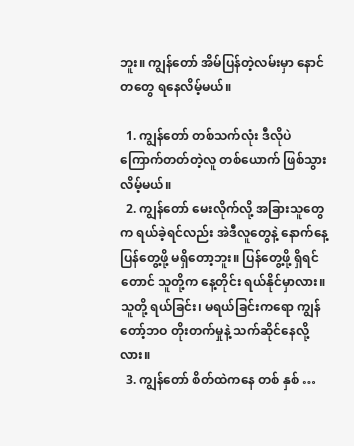ဘူး။ ကျွန်တော် အိမ်ပြန်တဲ့လမ်းမှာ နောင်တတွေ ရနေလိမ့်မယ်။

  1. ကျွန်တော် တစ်သက်လုံး ဒီလိုပဲ ကြောက်တတ်တဲ့လူ တစ်ယောက် ဖြစ်သွားလိမ့်မယ်။
  2. ကျွန်တော် မေးလိုက်လို့ အခြားသူတွေက ရယ်ခဲ့ရင်လည်း အဲဒီလူတွေနဲ့ နောက်နေ့ ပြန်တွေ့ဖို့ မရှိတော့ဘူး။ ပြန်တွေ့ဖို့ ရှိရင်တောင် သူတို့က နေ့တိုင်း ရယ်နိုင်မှာလား။ သူတို့ ရယ်ခြင်း၊ မရယ်ခြင်းကရော ကျွန်တော့်ဘဝ တိုးတက်မှုနဲ့ သက်ဆိုင်နေလို့လား။
  3. ကျွန်တော် စိတ်ထဲကနေ တစ် နှစ် …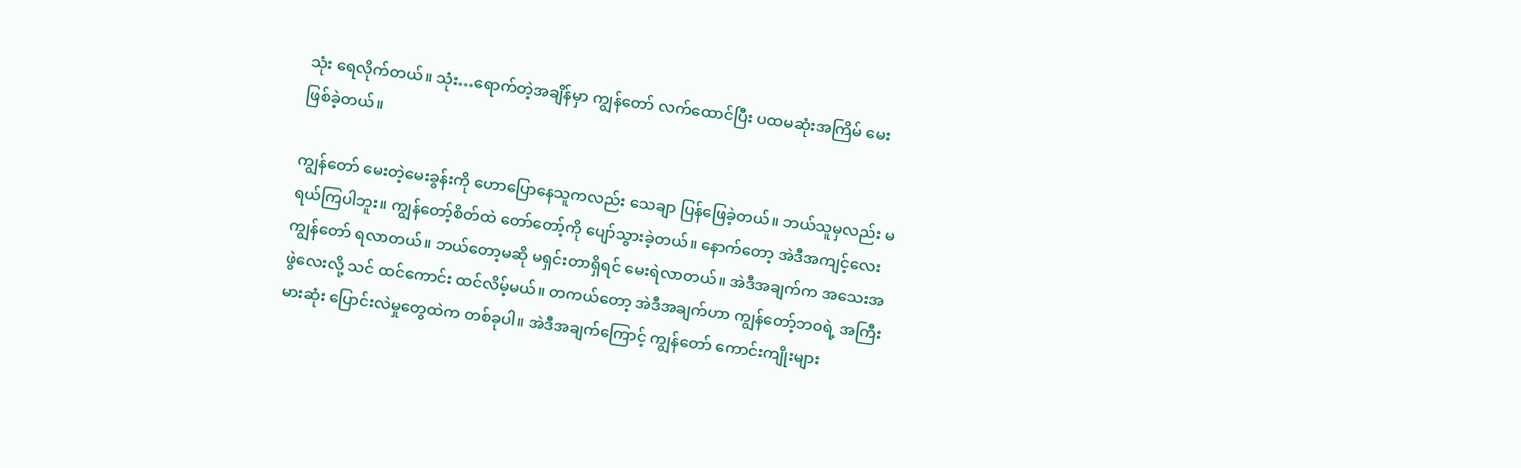သုံး ရေလိုက်တယ်။ သုံး…ရောက်တဲ့အချိန်မှာ ကျွန်တော် လက်ထောင်ပြီး ပထမဆုံးအကြိမ် မေးဖြစ်ခဲ့တယ်။

ကျွန်တော် မေးတဲ့မေးခွန်းကို ဟောပြောနေသူကလည်း သေချာ ပြန်ဖြေခဲ့တယ်။ ဘယ်သူမှလည်း မရယ်ကြပါဘူး။ ကျွန်တော့်စိတ်ထဲ တော်တော့်ကို ပျော်သွားခဲ့တယ်။ နောက်တော့ အဲဒီအကျင့်လေး ကျွန်တော် ရလာတယ်။ ဘယ်တော့မဆို မရှင်းတာရှိရင် မေးရဲလာတယ်။ အဲဒီအချက်က အသေးအဖွဲလေးလို့ သင် ထင်ကောင်း ထင်လိမ့်မယ်။ တကယ်တော့ အဲဒီအချက်ဟာ ကျွန်တော့်ဘ၀ရဲ့ အကြီးမားဆုံး ပြောင်းလဲမှုတွေထဲက တစ်ခုပါ။ အဲဒီအချက်ကြောင့် ကျွန်တော် ကောင်းကျိုးများ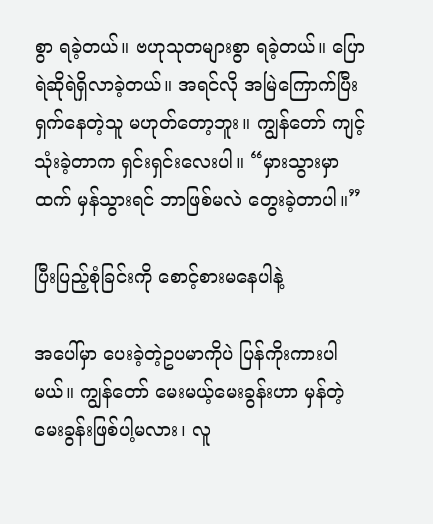စွာ ရခဲ့တယ်။ ဗဟုသုတများစွာ ရခဲ့တယ်။ ပြောရဲဆိုရဲရှိလာခဲ့တယ်။ အရင်လို အမြဲကြောက်ပြီး ရှက်နေတဲ့သူ မဟုတ်တော့ဘူး။ ကျွန်တော် ကျင့်သုံးခဲ့တာက ရှင်းရှင်းလေးပါ။ “မှားသွားမှာထက် မှန်သွားရင် ဘာဖြစ်မလဲ တွေးခဲ့တာပါ။”

ပြီးပြည့်စုံခြင်းကို စောင့်စားမနေပါနဲ့

အပေါ်မှာ ပေးခဲ့တဲ့ဥပမာကိုပဲ ပြန်ကိုးကားပါမယ်။ ကျွန်တော် မေးမယ့်မေးခွန်းဟာ မှန်တဲ့မေးခွန်းဖြစ်ပါ့မလား၊ လူ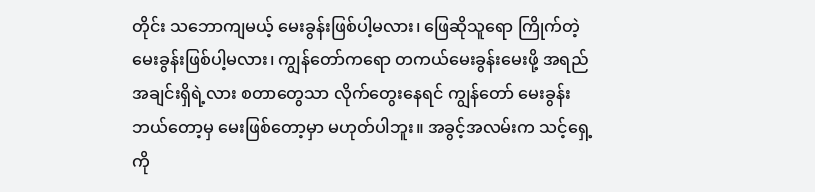တိုင်း သဘောကျမယ့် မေးခွန်းဖြစ်ပါ့မလား၊ ဖြေဆိုသူရော ကြိုက်တဲ့မေးခွန်းဖြစ်ပါ့မလား၊ ကျွန်တော်ကရော တကယ်မေးခွန်းမေးဖို့ အရည်အချင်းရှိရဲ့လား စတာတွေသာ လိုက်တွေးနေရင် ကျွန်တော် မေးခွန်း ဘယ်တော့မှ မေးဖြစ်တော့မှာ မဟုတ်ပါဘူး။ အခွင့်အလမ်းက သင့်ရှေ့ကို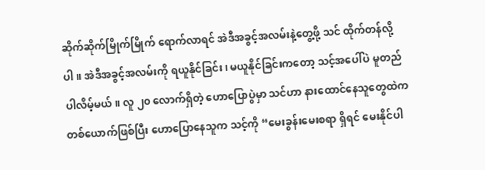ဆိုက်ဆိုက်မြိုက်မြိုက် ရောက်လာရင် အဲဒီအခွင့်အလမ်းနဲ့တွေ့ဖို့ သင် ထိုက်တန်လို့ပါ။ အဲဒီအခွင့်အလမ်းကို ရယူနိုင်ခြင်း၊ မယူနိုင်ခြင်းကတော့ သင့်အပေါ်ပဲ မူတည်ပါလိမ့်မယ်။ လူ ၂၀ လောက်ရှိတဲ့ ဟောပြောပွဲမှာ သင်ဟာ နားထောင်နေသူတွေထဲက တစ်ယောက်ဖြစ်ပြီး ဟောပြောနေသူက သင့်ကို “မေးခွန်းမေးစရာ ရှိရင် မေးနိုင်ပါ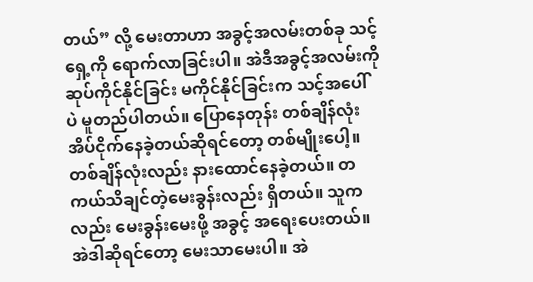တယ်” လို့ မေးတာဟာ အခွင့်အလမ်းတစ်ခု သင့်ရှေ့ကို ရောက်လာခြင်းပါ။ အဲဒီအခွင့်အလမ်းကို ဆုပ်ကိုင်နိုင်ခြင်း မကိုင်နိုင်ခြင်းက သင့်အပေါ်ပဲ မူတည်ပါတယ်။ ပြောနေတုန်း တစ်ချိန်လုံး အိပ်ငိုက်နေခဲ့တယ်ဆိုရင်တော့ တစ်မျိုးပေါ့။ တစ်ချိန်လုံးလည်း နားထောင်နေခဲ့တယ်။ တကယ်သိချင်တဲ့မေးခွန်းလည်း ရှိတယ်။ သူကလည်း မေးခွန်းမေးဖို့ အခွင့် အရေးပေးတယ်။ အဲဒါဆိုရင်တော့ မေးသာမေးပါ။ အဲ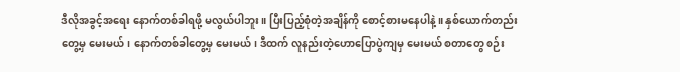ဒီလိုအခွင့်အရေး နောက်တစ်ခါရဖို့ မလွယ်ပါဘူး။ ပြီးပြည့်စုံတဲ့အချိန်ကို စောင့်စားမနေပါနဲ့။ နှစ်ယောက်တည်း တွေ့မှ မေးမယ်၊ နောက်တစ်ခါတွေ့မှ မေးမယ်၊ ဒီထက် လူနည်းတဲ့ဟောပြောပွဲကျမှ မေးမယ် စတာတွေ စဉ်း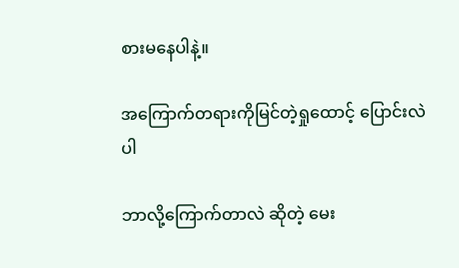စားမနေပါနဲ့။

အကြောက်တရားကိုမြင်တဲ့ရှုထောင့် ပြောင်းလဲပါ

ဘာလို့ကြောက်တာလဲ ဆိုတဲ့ မေး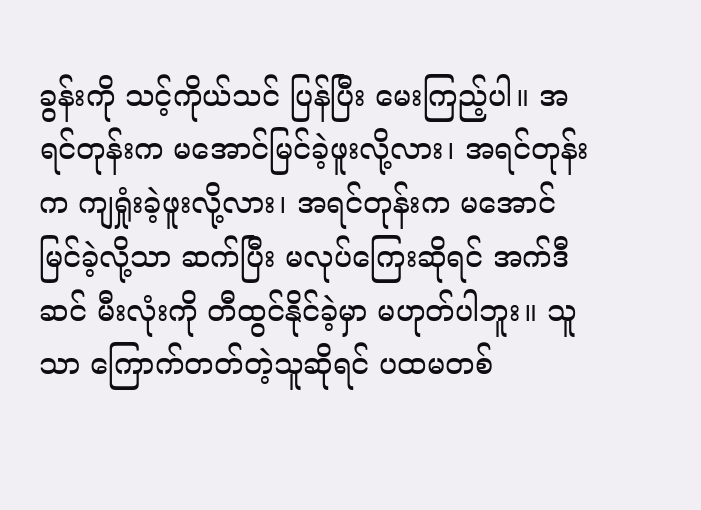ခွန်းကို သင့်ကိုယ်သင် ပြန်ပြီး မေးကြည့်ပါ။ အရင်တုန်းက မအောင်မြင်ခဲ့ဖူးလို့လား၊ အရင်တုန်းက ကျရှုံးခဲ့ဖူးလို့လား၊ အရင်တုန်းက မအောင်မြင်ခဲ့လို့သာ ဆက်ပြီး မလုပ်ကြေးဆိုရင် အက်ဒီဆင် မီးလုံးကို တီထွင်နိုင်ခဲ့မှာ မဟုတ်ပါဘူး။ သူသာ ကြောက်တတ်တဲ့သူဆိုရင် ပထမတစ်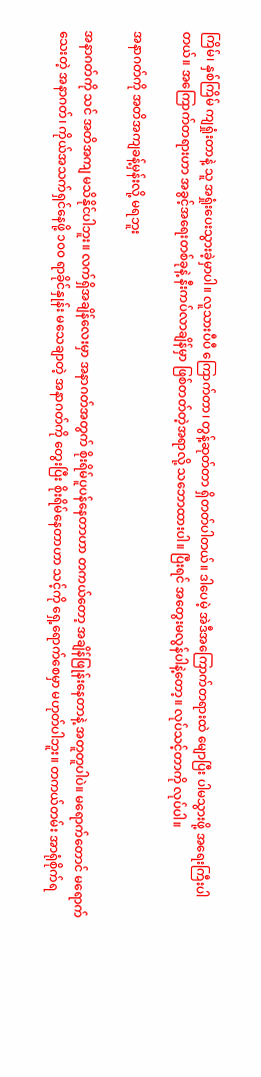ကြိမ်၊ နှစ်ကြိမ် ကျရှုံးတာနဲ့ သူ အရှုံးပေးသွားခဲ့မှာပါ။ လူသားပီပီ ကြောက်တာ၊ တွန့်ဆုတ်တာ ရှိတတ်ပါတယ်။ ဒါပေမဲ့ အဲဒီအကြောက်တရားထဲ မျောပြီး ပါမသွားဖို့ အရေးကြီးပါတယ်။ အကြောက်တရားဟာ အခွင့်အရေးတစ်ခုနဲ့ နီးကပ်လာချိန်မှာ ဖြစ်တတ်တဲ့အရာလို့ သဘောထားပါ။ ပြီးရင် အတွေးမလွန်ပါနဲ့တော့။ လုပ်သင့်တာကို လုပ်ပါ။

အနာဂတ်ကို အတိအကျခန့်မှန်းလို့ မရဘူး

အနာဂတ်ကို သင် အတိအကျ မသိနိုင်ပါဘူး။ လက်ရှိအချိန်လေးမှာ အနာဂတ်အတွက် စိုးရိမ်ပူပန်နေတာဟာ တကယ်တော့ အချိန်ဖြုန်းနေတာနဲ့ အတူတူပါပဲ။ မရောက်တောင် မရောက်သေးတဲ့ အနာဂတ်၊ ကိုယ်အသက်ရှင်နေဖို့ ၁၀၀ ရာခိုင်နှုန်း မသေချာတဲ့ အနာဂတ်ကို တွေးပြီး စိုးရိမ်နေတာဟာ သင့်ကို ရှေ့ရောက်စေမှာ မဟုတ်ပါဘူး။ တကယ်တမ်း အာရုံစိုက်ရ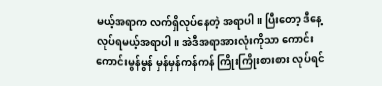မယ့်အရာက လက်ရှိလုပ်နေတဲ့ အရာပါ။ ပြီးတော့ ဒီနေ့လုပ်ရမယ့်အရာပါ။ အဲဒီအရာအားလုံးကိုသာ ကောင်းကောင်းမွန်မွန် မှန်မှန်ကန်ကန် ကြိုးကြိုးစားစား လုပ်ရင်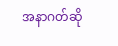အနာဂတ်ဆို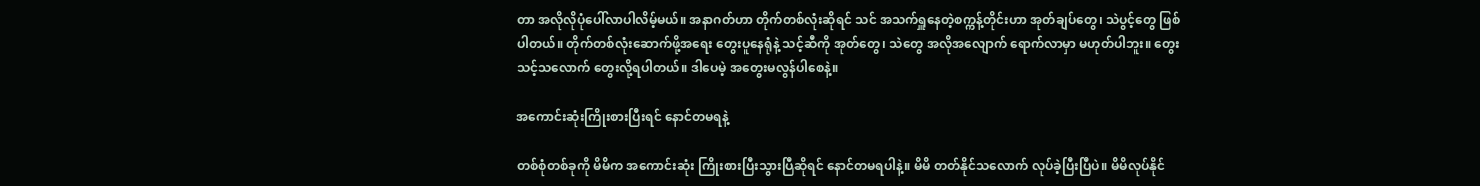တာ အလိုလိုပုံပေါ်လာပါလိမ့်မယ်။ အနာဂတ်ဟာ တိုက်တစ်လုံးဆိုရင် သင် အသက်ရှူနေတဲ့စက္ကန့်တိုင်းဟာ အုတ်ချပ်တွေ၊ သဲပွင့်တွေ ဖြစ်ပါတယ်။ တိုက်တစ်လုံးဆောက်ဖို့အရေး တွေးပူနေရုံနဲ့ သင့်ဆီကို အုတ်တွေ၊ သဲတွေ အလိုအလျောက် ရောက်လာမှာ မဟုတ်ပါဘူး။ တွေးသင့်သလောက် တွေးလို့ရပါတယ်။ ဒါပေမဲ့ အတွေးမလွန်ပါစေနဲ့။

အကောင်းဆုံးကြိုးစားပြီးရင် နောင်တမရနဲ့

တစ်စုံတစ်ခုကို မိမိက အကောင်းဆုံး ကြိုးစားပြီးသွားပြီဆိုရင် နောင်တမရပါနဲ့။ မိမိ တတ်နိုင်သလောက် လုပ်ခဲ့ပြီးပြီပဲ။ မိမိလုပ်နိုင်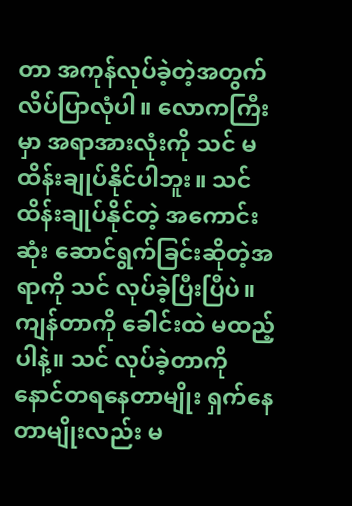တာ အကုန်လုပ်ခဲ့တဲ့အတွက် လိပ်ပြာလုံပါ။ လောကကြီးမှာ အရာအားလုံးကို သင် မထိန်းချုပ်နိုင်ပါဘူး။ သင် ထိန်းချုပ်နိုင်တဲ့ အကောင်းဆုံး ဆောင်ရွက်ခြင်းဆိုတဲ့အရာကို သင် လုပ်ခဲ့ပြီးပြီပဲ။ ကျန်တာကို ခေါင်းထဲ မထည့်ပါနဲ့။ သင် လုပ်ခဲ့တာကို နောင်တရနေတာမျိုး ရှက်နေတာမျိုးလည်း မ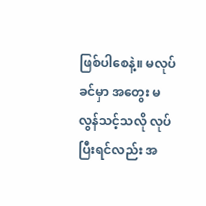ဖြစ်ပါစေနဲ့။ မလုပ်ခင်မှာ အတွေး မလွန်သင့်သလို လုပ်ပြီးရင်လည်း အ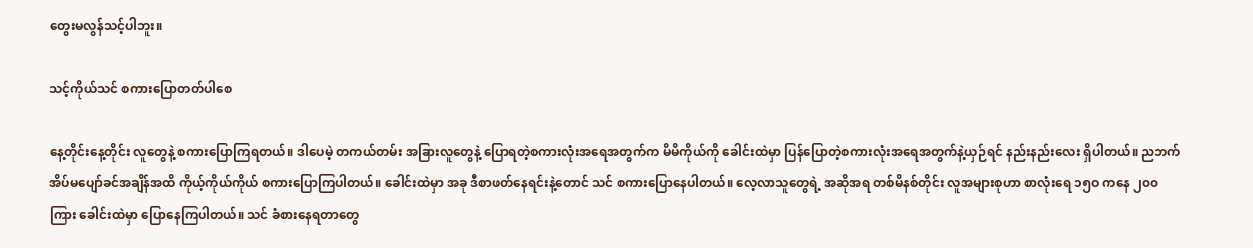တွေးမလွန်သင့်ပါဘူး။

သင့်ကိုယ်သင် စကားပြောတတ်ပါစေ

နေ့တိုင်းနေ့တိုင်း လူတွေနဲ့ စကားပြောကြရတယ်။ ဒါပေမဲ့ တကယ်တမ်း အခြားလူတွေနဲ့ ပြောရတဲ့စကားလုံးအရေအတွက်က မိမိကိုယ်ကို ခေါင်းထဲမှာ ပြန်ပြောတဲ့စကားလုံးအရေအတွက်နဲ့ယှဉ်ရင် နည်းနည်းလေး ရှိပါတယ်။ ညဘက်အိပ်မပျော်ခင်အချိန်အထိ ကိုယ့်ကိုယ်ကိုယ် စကားပြောကြပါတယ်။ ခေါင်းထဲမှာ အခု ဒီစာဖတ်နေရင်းနဲ့တောင် သင် စကားပြောနေပါတယ်။ လေ့လာသူတွေရဲ့ အဆိုအရ တစ်မိနစ်တိုင်း လူအများစုဟာ စာလုံးရေ ၁၅ဝ ကနေ ၂၀၀ ကြား ခေါင်းထဲမှာ ပြောနေကြပါတယ်။ သင် ခံစားနေရတာတွေ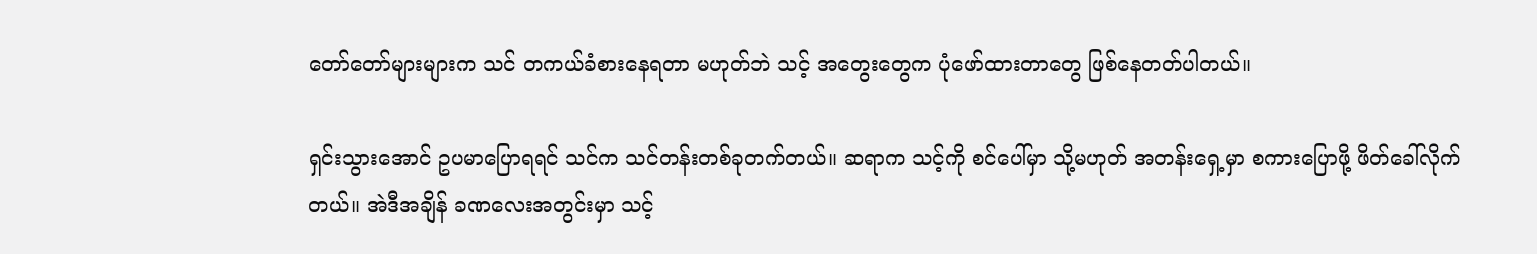တော်တော်များများက သင် တကယ်ခံစားနေရတာ မဟုတ်ဘဲ သင့် အတွေးတွေက ပုံဖော်ထားတာတွေ ဖြစ်နေတတ်ပါတယ်။

ရှင်းသွားအောင် ဥပမာပြောရရင် သင်က သင်တန်းတစ်ခုတက်တယ်။ ဆရာက သင့်ကို စင်ပေါ်မှာ သို့မဟုတ် အတန်းရှေ့မှာ စကားပြောဖို့ ဖိတ်ခေါ်လိုက်တယ်။ အဲဒီအချိန် ခဏလေးအတွင်းမှာ သင့်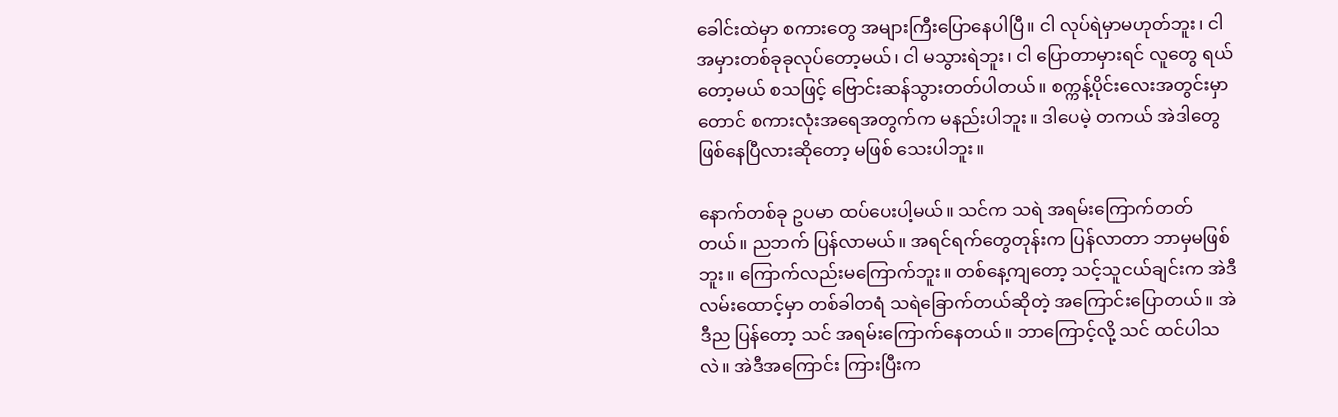ခေါင်းထဲမှာ စကားတွေ အများကြီးပြောနေပါပြီ။ ငါ လုပ်ရဲမှာမဟုတ်ဘူး၊ ငါ အမှားတစ်ခုခုလုပ်တော့မယ်၊ ငါ မသွားရဲဘူး၊ ငါ ပြောတာမှားရင် လူတွေ ရယ်တော့မယ် စသဖြင့် ဗြောင်းဆန်သွားတတ်ပါတယ်။ စက္ကန့်ပိုင်းလေးအတွင်းမှာတောင် စကားလုံးအရေအတွက်က မနည်းပါဘူး။ ဒါပေမဲ့ တကယ် အဲဒါတွေ ဖြစ်နေပြီလားဆိုတော့ မဖြစ် သေးပါဘူး။

နောက်တစ်ခု ဥပမာ ထပ်ပေးပါ့မယ်။ သင်က သရဲ အရမ်းကြောက်တတ်တယ်။ ညဘက် ပြန်လာမယ်။ အရင်ရက်တွေတုန်းက ပြန်လာတာ ဘာမှမဖြစ်ဘူး။ ကြောက်လည်းမကြောက်ဘူး။ တစ်နေ့ကျတော့ သင့်သူငယ်ချင်းက အဲဒီလမ်းထောင့်မှာ တစ်ခါတရံ သရဲခြောက်တယ်ဆိုတဲ့ အကြောင်းပြောတယ်။ အဲဒီည ပြန်တော့ သင် အရမ်းကြောက်နေတယ်။ ဘာကြောင့်လို့ သင် ထင်ပါသလဲ။ အဲဒီအကြောင်း ကြားပြီးက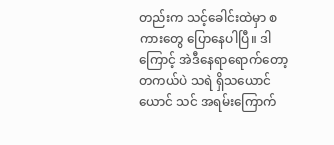တည်းက သင့်ခေါင်းထဲမှာ စကားတွေ ပြောနေပါပြီ။ ဒါကြောင့် အဲဒီနေရာရောက်တော့ တကယ်ပဲ သရဲ ရှိသယောင်ယောင် သင် အရမ်းကြောက်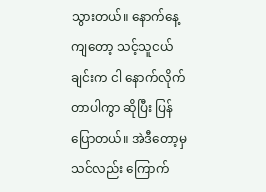သွားတယ်။ နောက်နေ့ကျတော့ သင့်သူငယ်ချင်းက ငါ နောက်လိုက်တာပါကွာ ဆိုပြီး ပြန်ပြောတယ်။ အဲဒီတော့မှ သင်လည်း ကြောက်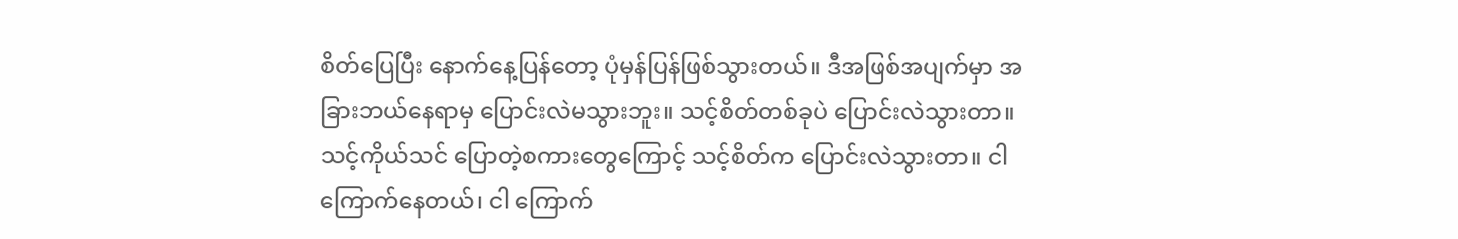စိတ်ပြေပြီး နောက်နေ့ပြန်တော့ ပုံမှန်ပြန်ဖြစ်သွားတယ်။ ဒီအဖြစ်အပျက်မှာ အခြားဘယ်နေရာမှ ပြောင်းလဲမသွားဘူး။ သင့်စိတ်တစ်ခုပဲ ပြောင်းလဲသွားတာ။ သင့်ကိုယ်သင် ပြောတဲ့စကားတွေကြောင့် သင့်စိတ်က ပြောင်းလဲသွားတာ။ ငါ ကြောက်နေတယ်၊ ငါ ကြောက်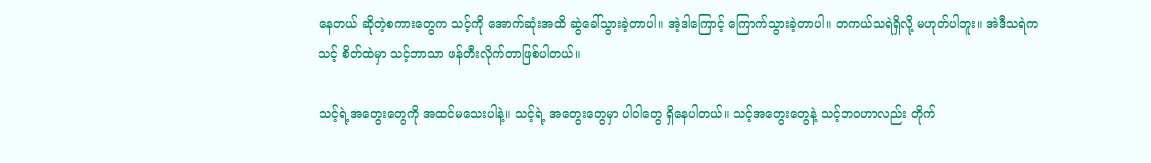နေတယ် ဆိုတဲ့စကားတွေက သင့်ကို အောက်ဆုံးအထိ ဆွဲခေါ်သွားခဲ့တာပါ။ အဲ့ဒါကြောင့် ကြောက်သွားခဲ့တာပါ။ တကယ်သရဲရှိလို့ မဟုတ်ပါဘူး။ အဲဒီသရဲက သင့် စိတ်ထဲမှာ သင့်ဘာသာ ဖန်တီးလိုက်တာဖြစ်ပါတယ်။

သင့်ရဲ့အတွေးတွေကို အထင်မသေးပါနဲ့။ သင့်ရဲ့ အတွေးတွေမှာ ပါဝါတွေ ရှိနေပါတယ်။ သင့်အတွေးတွေနဲ့ သင့်ဘဝဟာလည်း တိုက်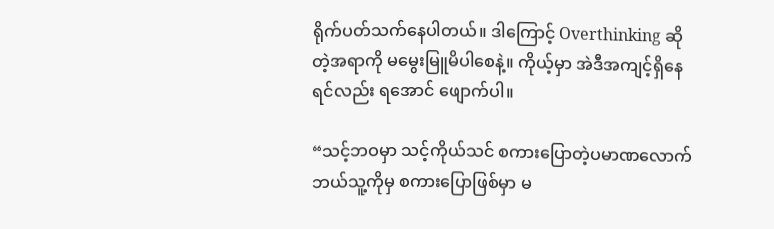ရိုက်ပတ်သက်နေပါတယ်။ ဒါကြောင့် Overthinking ဆိုတဲ့အရာကို မမွေးမြူမိပါစေနဲ့။ ကိုယ့်မှာ အဲဒီအကျင့်ရှိနေရင်လည်း ရအောင် ဖျောက်ပါ။

“သင့်ဘဝမှာ သင့်ကိုယ်သင် စကားပြောတဲ့ပမာဏလောက် ဘယ်သူ့ကိုမှ စကားပြောဖြစ်မှာ မ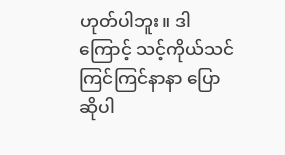ဟုတ်ပါဘူး။ ဒါကြောင့် သင့်ကိုယ်သင် ကြင်ကြင်နာနာ ပြောဆိုပါ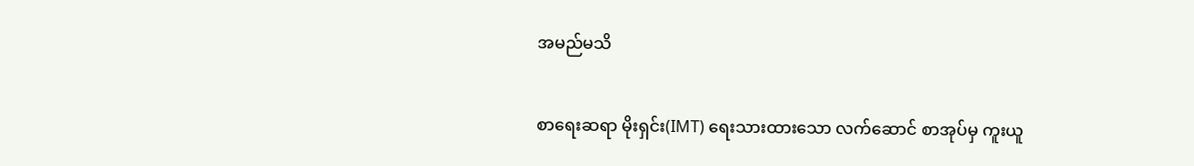အမည်မသိ

စာရေးဆရာ မိုးရှင်း(IMT) ရေးသားထားသော လက်ဆောင် စာအုပ်မှ ကူးယူ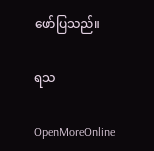ဖော်ပြသည်။

ရသ

OpenMoreOnline